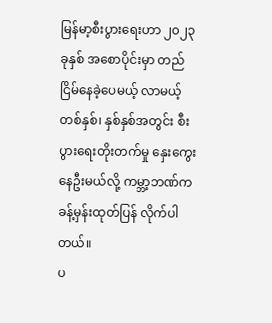မြန်မာ့စီးပွားရေးဟာ ၂၀၂၃ ခုနှစ် အစောပိုင်းမှာ တည်ငြိမ်နေခဲ့ပေမယ့် လာမယ့် တစ်နှစ်၊ နှစ်နှစ်အတွင်း စီးပွားရေးတိုးတက်မှု နှေးကွေးနေဦးမယ်လို့ ကမ္ဘာ့ဘဏ်က ခန့်မှန်းထုတ်ပြန် လိုက်ပါတယ်။
ပ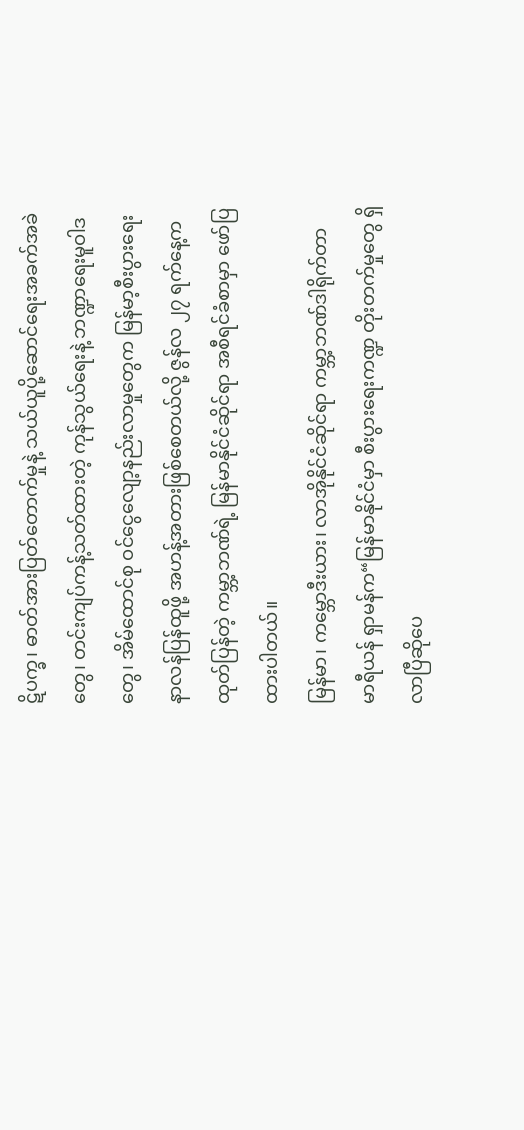ဋိပက္ခ၊ ဓာတ်အားပြတ်တောက်မှုနဲ့ သယ်ယူပို့ဆောင်ရေးအခက်အခဲတွေ၊ တင်းကျပ်ကန့်သတ်ထားတဲ့ ကုန်သွယ်ရေးနဲ့ ဘဏ္ဍာရေးမူဝါဒတွေ၊ အိမ်ထောင်စု ဝင်ငွေလျော့နည်းလာမှုတွေက မြန်မာ့စီးပွားရေး နာလန်ပြန်ထူဖို့ အဟန့်အတားဖြစ်စေတယ်လို့ ဇွန်လ ၂၇ ရက်နေ့က ထုတ်ပြန်တဲ့ ကမ္ဘာ့ဘဏ်ရဲ့ မြန်မာနိုင်ငံဆိုင်ရာ အစီရင်ခံစာမှာ ဖော်ပြထားပါတယ်။
မြန်မာ၊ ကမ္ဘောဒီးယား၊ လာအိုနိုင်ငံဆိုင်ရာ ကမ္ဘာ့ဘဏ်ဒါရိုက်တာ မာရီယန် ရှာမန်က“မြန်မာနိုင်ငံမှာ စီးပွားရေးကဏ္ဍ တိုးတက်မှုတွေ ရှိလာပြီဆိုပေ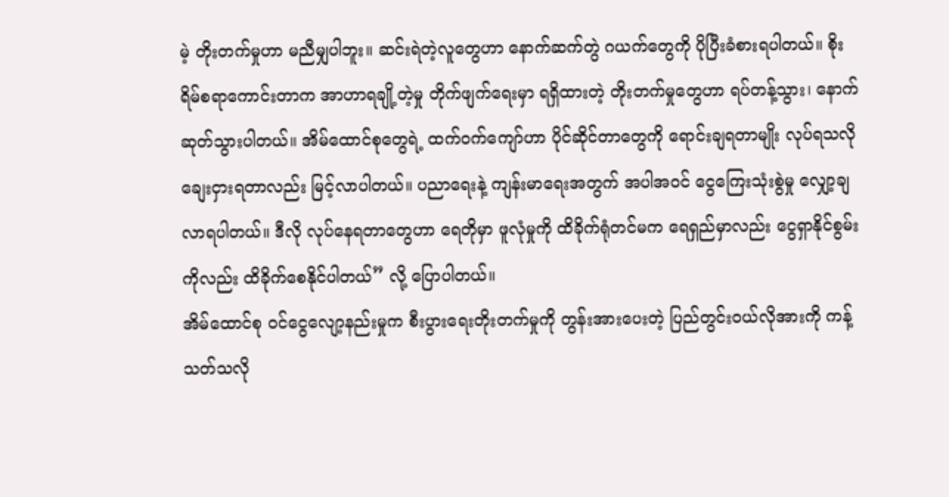မဲ့ တိုးတက်မှုဟာ မညီမျှပါဘူး။ ဆင်းရဲတဲ့လူတွေဟာ နောက်ဆက်တွဲ ဂယက်တွေကို ပိုပြီးခံစားရပါတယ်။ စိုးရိမ်စရာကောင်းတာက အာဟာရချို့တဲ့မှု တိုက်ဖျက်ရေးမှာ ရရှိထားတဲ့ တိုးတက်မှုတွေဟာ ရပ်တန့်သွား၊ နောက်ဆုတ်သွားပါတယ်။ အိမ်ထောင်စုတွေရဲ့ ထက်ဝက်ကျော်ဟာ ပိုင်ဆိုင်တာတွေကို ရောင်းချရတာမျိုး လုပ်ရသလို ချေးငှားရတာလည်း မြင့်လာပါတယ်။ ပညာရေးနဲ့ ကျန်းမာရေးအတွက် အပါအဝင် ငွေကြေးသုံးစွဲမှု လျှော့ချလာရပါတယ်။ ဒီလို လုပ်နေရတာတွေဟာ ရေတိုမှာ ဖူလုံမှုကို ထိခိုက်ရုံတင်မက ရေရှည်မှာလည်း ငွေရှာနိုင်စွမ်းကိုလည်း ထိခိုက်စေနိုင်ပါတယ်” လို့ ပြောပါတယ်။
အိမ်ထောင်စု ဝင်ငွေလျော့နည်းမှုက စီးပွားရေးတိုးတက်မှုကို တွန်းအားပေးတဲ့ ပြည်တွင်းဝယ်လိုအားကို ကန့်သတ်သလို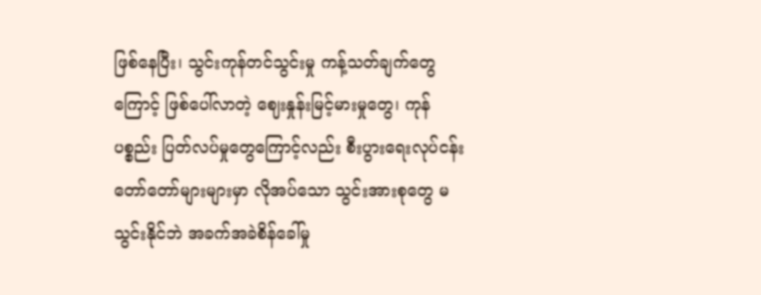ဖြစ်နေပြီး၊ သွင်းကုန်တင်သွင်းမှု ကန့်သတ်ချက်တွေကြောင့် ဖြစ်ပေါ်လာတဲ့ ဈေးနှုန်းမြင့်မားမှုတွေ၊ ကုန်ပစ္စည်း ပြတ်လပ်မှုတွေကြောင့်လည်း စီးပွားရေးလုပ်ငန်း တော်တော်များများမှာ လိုအပ်သော သွင်းအားစုတွေ မသွင်းနိုင်ဘဲ အခက်အခဲစိန်ခေါ်မှု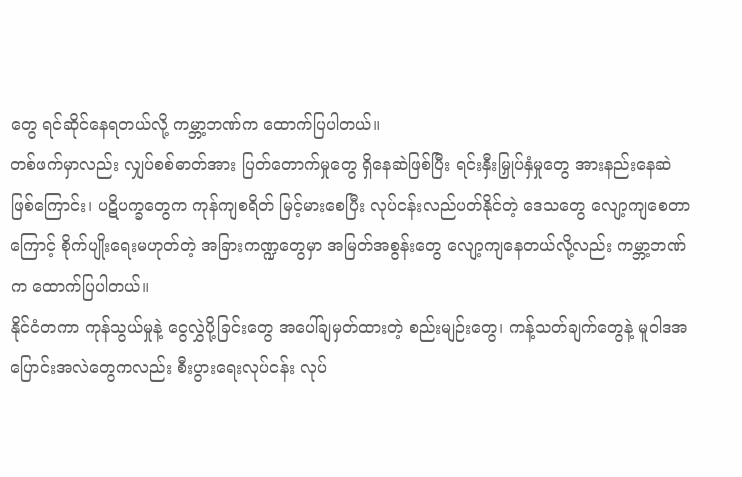တွေ ရင်ဆိုင်နေရတယ်လို့ ကမ္ဘာ့ဘဏ်က ထောက်ပြပါတယ်။
တစ်ဖက်မှာလည်း လျှပ်စစ်ဓာတ်အား ပြတ်တောက်မှုတွေ ရှိနေဆဲဖြစ်ပြီး ရင်းနှီးမြှုပ်နှံမှုတွေ အားနည်းနေဆဲဖြစ်ကြောင်း၊ ပဋိပက္ခတွေက ကုန်ကျစရိတ် မြင့်မားစေပြီး လုပ်ငန်းလည်ပတ်နိုင်တဲ့ ဒေသတွေ လျော့ကျစေတာကြောင့် စိုက်ပျိုးရေးမဟုတ်တဲ့ အခြားကဏ္ဍတွေမှာ အမြတ်အစွန်းတွေ လျော့ကျနေတယ်လို့လည်း ကမ္ဘာ့ဘဏ်က ထောက်ပြပါတယ်။
နိုင်ငံတကာ ကုန်သွယ်မှုနဲ့ ငွေလွှဲပို့ခြင်းတွေ အပေါ်ချမှတ်ထားတဲ့ စည်းမျဉ်းတွေ၊ ကန့်သတ်ချက်တွေနဲ့ မူဝါဒအပြောင်းအလဲတွေကလည်း စီးပွားရေးလုပ်ငန်း လုပ်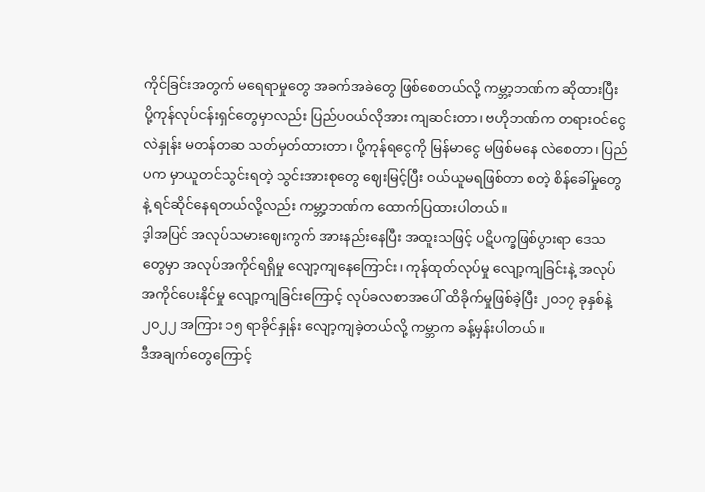ကိုင်ခြင်းအတွက် မရေရာမှုတွေ အခက်အခဲတွေ ဖြစ်စေတယ်လို့ ကမ္ဘာ့ဘဏ်က ဆိုထားပြီး ပို့ကုန်လုပ်ငန်းရှင်တွေမှာလည်း ပြည်ပဝယ်လိုအား ကျဆင်းတာ၊ ဗဟိုဘဏ်က တရားဝင်ငွေလဲနှုန်း မတန်တဆ သတ်မှတ်ထားတာ၊ ပို့ကုန်ရငွေကို မြန်မာငွေ မဖြစ်မနေ လဲစေတာ၊ ပြည်ပက မှာယူတင်သွင်းရတဲ့ သွင်းအားစုတွေ ဈေးမြင့်ပြီး ဝယ်ယူမရဖြစ်တာ စတဲ့ စိန်ခေါ်မှုတွေနဲ့ ရင်ဆိုင်နေရတယ်လို့လည်း ကမ္ဘာ့ဘဏ်က ထောက်ပြထားပါတယ်။
ဒ့ါအပြင် အလုပ်သမားဈေးကွက် အားနည်းနေပြီး အထူးသဖြင့် ပဋိပက္ခဖြစ်ပွားရာ ဒေသတွေမှာ အလုပ်အကိုင်ရရှိမှု လျော့ကျနေကြောင်း၊ ကုန်ထုတ်လုပ်မှု လျော့ကျခြင်းနဲ့ အလုပ်အကိုင်ပေးနိုင်မှု လျော့ကျခြင်းကြောင့် လုပ်ခလစာအပေါ် ထိခိုက်မှုဖြစ်ခဲ့ပြီး ၂၀၁၇ ခုနှစ်နဲ့ ၂၀၂၂ အကြား ၁၅ ရာခိုင်နှုန်း လျော့ကျခဲ့တယ်လို့ ကမ္ဘာက ခန့်မှန်းပါတယ်။
ဒီအချက်တွေကြောင့်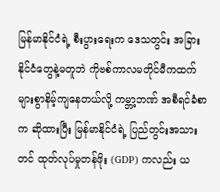မြန်မာနိုင်ငံရဲ့ စီးပွားရေးက ဒေသတွင်း အခြားနိုင်ငံတွေနဲ့မတူဘဲ ကိုဗစ်ကာလမတိုင်မီကထက် များစွာနိမ့်ကျနေတယ်လို့ ကမ္ဘာ့ဘဏ် အစီရင်ခံစာက ဆိုထားပြီး မြန်မာနိုင်ငံရဲ့ ပြည်တွင်းအသားတင် ထုတ်လုပ်မှုတန်ဖိုး (GDP) ကလည်း ယ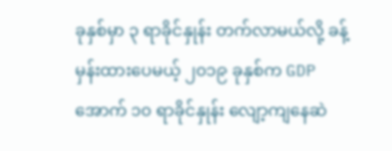ခုနှစ်မှာ ၃ ရာခိုင်နှုန်း တက်လာမယ်လို့ ခန့်မှန်းထားပေမယ့် ၂၀၁၉ ခုနှစ်က GDP အောက် ၁၀ ရာခိုင်နှုန်း လျော့ကျနေဆဲ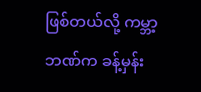ဖြစ်တယ်လို့ ကမ္ဘာ့ဘဏ်က ခန့်မှန်း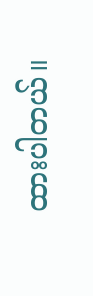ထားပါတယ်။